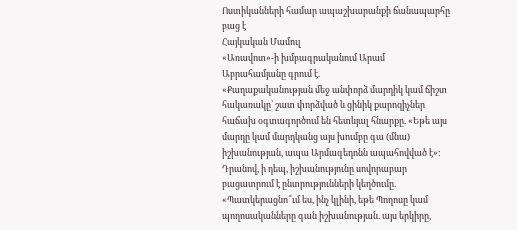Ոստիկանների համար ապաշխարանքի ճանապարհը բաց է
Հայկական Մամուլ
«Առավոտ»-ի խմբագրականում Արամ Աբրահամյանը գրում է.
«Քաղաքականության մեջ անփորձ մարդիկ կամ ճիշտ հակառակը՝ շատ փորձված և ցինիկ քարոզիչներ հաճախ օգտագործում են հետևյալ հնարքը. «Եթե այս մարդը կամ մարդկանց այս խումբը գա (մնա) իշխանության, ապա Արմագեդոնն ապահովված է»: Դրանով, ի դեպ, իշխանությունը սովորաբար բացատրում է ընտրությունների կեղծումը. «Պատկերացնո՞ւմ ես, ինչ կլինի, եթե Պողոսը կամ պողոսականները գան իշխանության. այս երկիրը,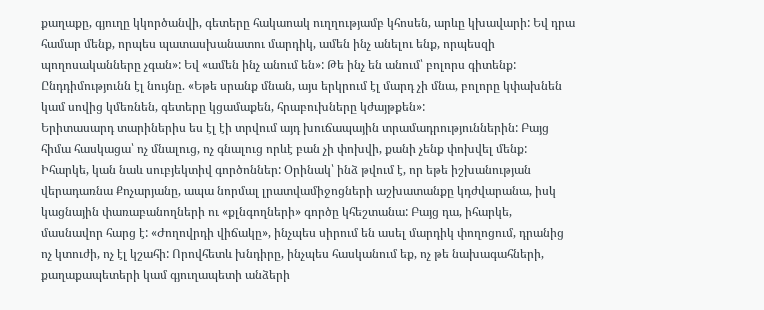քաղաքը, գյուղը կկործանվի, գետերը հակաոակ ուղղությամբ կհոսեն, արևը կխավարի: Եվ դրա համար մենք, որպես պատասխանատու մարդիկ, ամեն ինչ անելու ենք, որպեսզի պողոսականները չգան»: Եվ «ամեն ինչ անում են»: Թե ինչ են անում՝ բոլորս գիտենք: Ընդդիմությունն էլ նույնը. «Եթե սրանք մնան, այս երկրում էլ մարդ չի մնա, բոլորը կփախնեն կամ սովից կմեռնեն, գետերը կցամաքեն, հրաբուխները կժայթքեն»:
Երիտասարդ տարիներիս ես էլ էի տրվում այդ խուճապային տրամադրություններին: Բայց հիմա հասկացա՝ ոչ մնալուց, ոչ գնալուց որևէ բան չի փոխվի, քանի չենք փոխվել մենք: Իհարկե, կան նաև սուբյեկտիվ գործոններ: Օրինակ՝ ինձ թվում է, որ եթե իշխանության վերադառնա Քոչարյանը, ապա նորմալ լրատվամիջոցների աշխատանքը կդժվարանա, իսկ կացնային փառաբանողների ու «քլնգողների» գործը կհեշտանա: Բայց դա, իհարկե, մասնավոր հարց է: «Ժողովրդի վիճակը», ինչպես սիրում են ասել մարդիկ փողոցում, դրանից ոչ կտուժի, ոչ էլ կշահի: Որովհետև խնդիրը, ինչպես հասկանում եք, ոչ թե նախագահների, քաղաքապետերի կամ գյուղապետի անձերի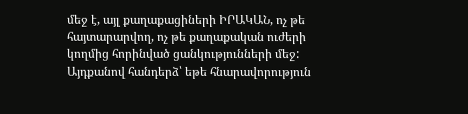մեջ է, այլ քաղաքացիների ԻՐԱԿԱՆ, ոչ թե հայտարարվող, ոչ թե քաղաքական ուժերի կողմից հորինված ցանկությունների մեջ:
Այդքանով հանդերձ՝ եթե հնարավորություն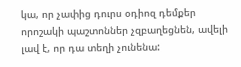կա, որ չափից դուրս օդիոզ դեմքեր որոշակի պաշտոններ չզբաղեցնեն, ավելի լավ է, որ դա տեղի չունենա: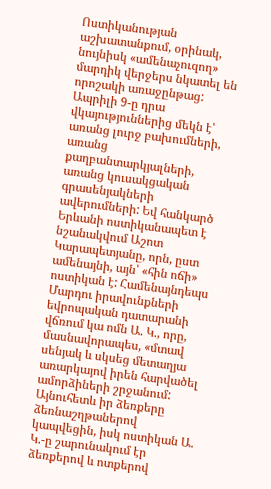Ոստիկանության աշխատանքում, օրինակ, նույնիսկ «ամենաչուզող» մարդիկ վերջերս նկատել են որոշակի առաջընթաց: Ապրիլի 9-ը դրա վկայություններից մեկն է՝ առանց լուրջ բախումների, առանց քաղբանտարկյալների, առանց կուսակցական գրասենյակների ավերումների: Եվ հանկարծ Երևանի ոստիկանապետ է նշանակվում Աշոտ Կարապետյանը, որն, ըստ ամենայնի, այն՝ «հին ոճի» ոստիկան է: Համենայնդեպս Մարդու իրավունքների եվրոպական դատարանի վճռում կա ոմն Ա. Կ., որը, մասնավորապես, «մտավ սենյակ և սկսեց մետաղյա առարկայով իրեն հարվածել ամորձիների շրջանում: Այնուհետև իր ձեռքերը ձեռնաշղթաներով կապվեցին, իսկ ոստիկան Ա. Կ.-ը շարունակում էր ձեռքերով և ոտքերով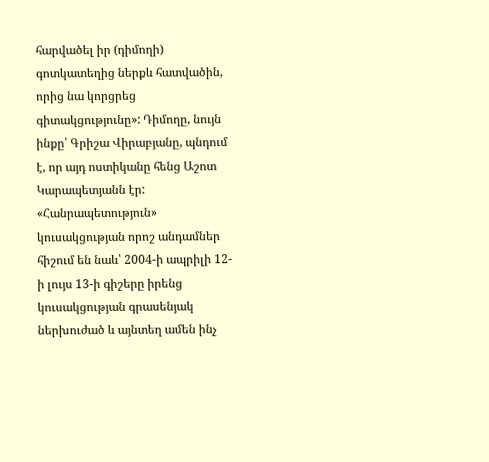հարվածել իր (դիմողի) գոտկատեղից ներքև հատվածին, որից նա կորցրեց գիտակցությունը»: Դիմողը, նույն ինքը՝ Գրիշա Վիրաբյանը, պնդում է, որ այդ ոստիկանը հենց Աշոտ Կարապետյանն էր: «Հանրապետություն» կուսակցության որոշ անդամներ հիշում են նաև՝ 2004-ի ապրիլի 12-ի լույս 13-ի գիշերը իրենց կուսակցության գրասենյակ ներխուժած և այնտեղ ամեն ինչ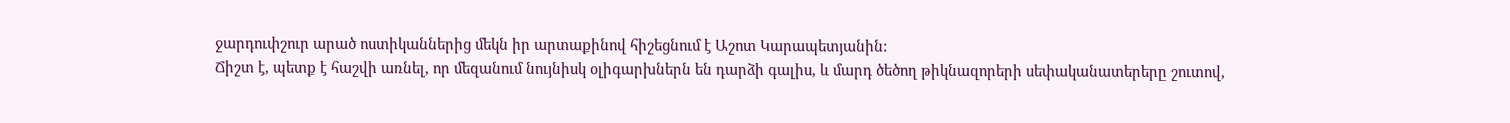ջարդուփշուր արած ոստիկաններից մեկն իր արտաքինով հիշեցնում է Աշոտ Կարապետյանին:
Ճիշտ է, պետք է հաշվի առնել, որ մեզանում նույնիսկ օլիգարխներն են դարձի գալիս, և մարդ ծեծող թիկնազորերի սեփականատերերը շուտով,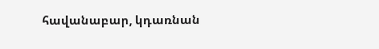հավանաբար, կդառնան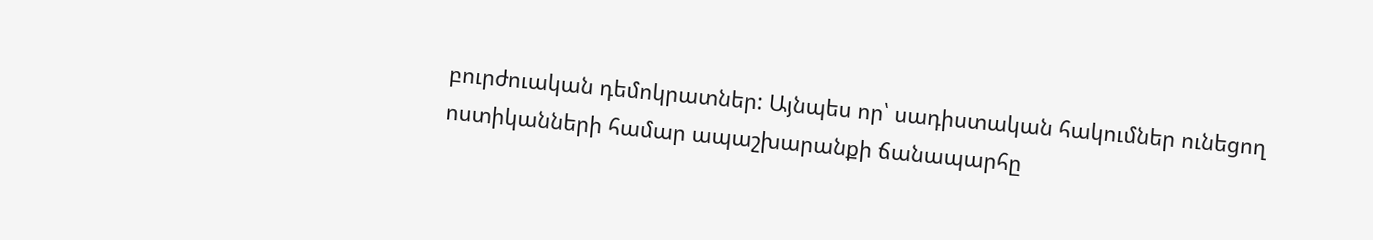բուրժուական դեմոկրատներ: Այնպես որ՝ սադիստական հակումներ ունեցող ոստիկանների համար ապաշխարանքի ճանապարհը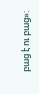բաց է ու բաց»: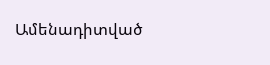Ամենադիտված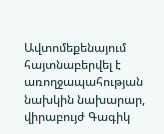Ավտոմեքենայում հայտնաբերվել է առողջապահության նախկին նախարար, վիրաբույժ Գագիկ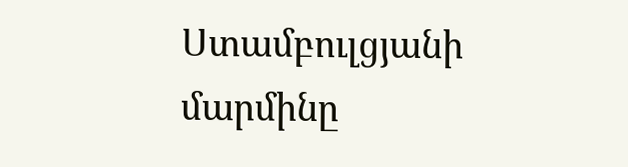Ստամբուլցյանի մարմինը